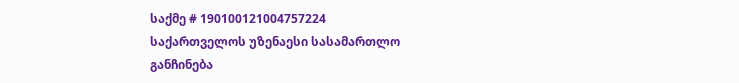საქმე # 190100121004757224
საქართველოს უზენაესი სასამართლო
განჩინება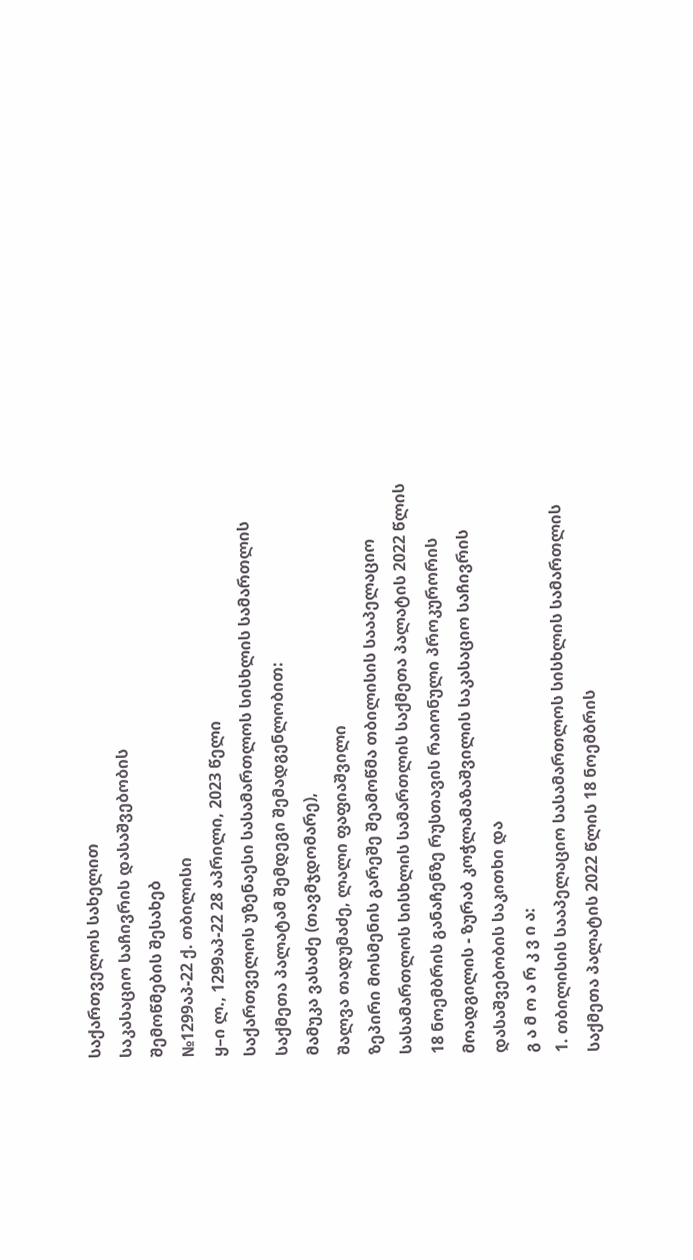საქართველოს სახელით
საკასაციო საჩივრის დასაშვებობის
შემოწმების შესახებ
№1299აპ-22 ქ. თბილისი
ყ–ი ლ., 1299აპ-22 28 აპრილი, 2023 წელი
საქართველოს უზენაესი სასამართლოს სისხლის სამართლის საქმეთა პალატამ შემდეგი შემადგენლობით:
მამუკა ვასაძე (თავმჯდომარე),
შალვა თადუმაძე, ლალი ფაფიაშვილი
ზეპირი მოსმენის გარეშე შეამოწმა თბილისის სააპელაციო სასამართლოს სისხლის სამართლის საქმეთა პალატის 2022 წლის 18 ნოემბრის განაჩენზე რუსთავის რაიონული პროკურორის მოადგილის - ზურაბ კოჭლამაზაშვილის საკასაციო საჩივრის დასაშვებობის საკითხი და
გ ა მ ო ა რ კ ვ ი ა:
1. თბილისის სააპელაციო სასამართლოს სისხლის სამართლის საქმეთა პალატის 2022 წლის 18 ნოემბრის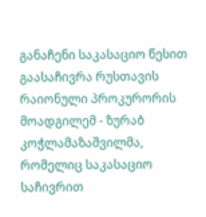განაჩენი საკასაციო წესით გაასაჩივრა რუსთავის რაიონული პროკურორის მოადგილემ - ზურაბ კოჭლამაზაშვილმა, რომელიც საკასაციო საჩივრით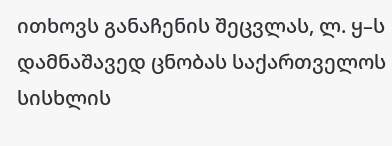ითხოვს განაჩენის შეცვლას, ლ. ყ–ს დამნაშავედ ცნობას საქართველოს სისხლის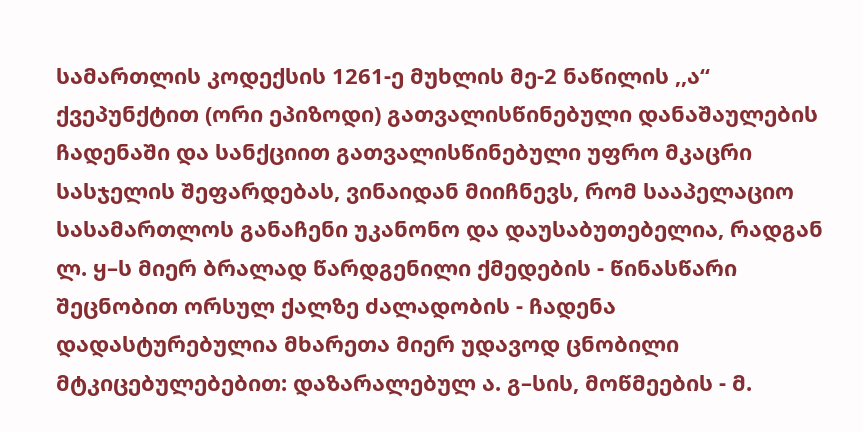სამართლის კოდექსის 1261-ე მუხლის მე-2 ნაწილის ,,ა“ ქვეპუნქტით (ორი ეპიზოდი) გათვალისწინებული დანაშაულების ჩადენაში და სანქციით გათვალისწინებული უფრო მკაცრი სასჯელის შეფარდებას, ვინაიდან მიიჩნევს, რომ სააპელაციო სასამართლოს განაჩენი უკანონო და დაუსაბუთებელია, რადგან ლ. ყ–ს მიერ ბრალად წარდგენილი ქმედების - წინასწარი შეცნობით ორსულ ქალზე ძალადობის - ჩადენა დადასტურებულია მხარეთა მიერ უდავოდ ცნობილი მტკიცებულებებით: დაზარალებულ ა. გ–სის, მოწმეების - მ.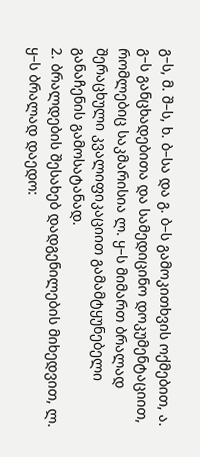გ–ს, მ. შ–ს, ხ. ბ–სა და გ. ბ–ს გამოკითხვის ოქმებით, ა. გ–ს განცხადებითა და სამედიცინო დოკუმენტაციით, რომლებიც საკმარისია ლ. ყ–ს მიმართ ბრალად შერაცხული კვალიფიკაციით გამამტყუნებელი განაჩენის გამოსატანად.
2. ბრალდების შესახებ დადგენილების მიხედვით, ლ. ყ–ს ბრალად დაედო: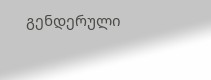გენდერული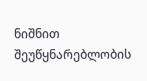ნიშნით შეუწყნარებლობის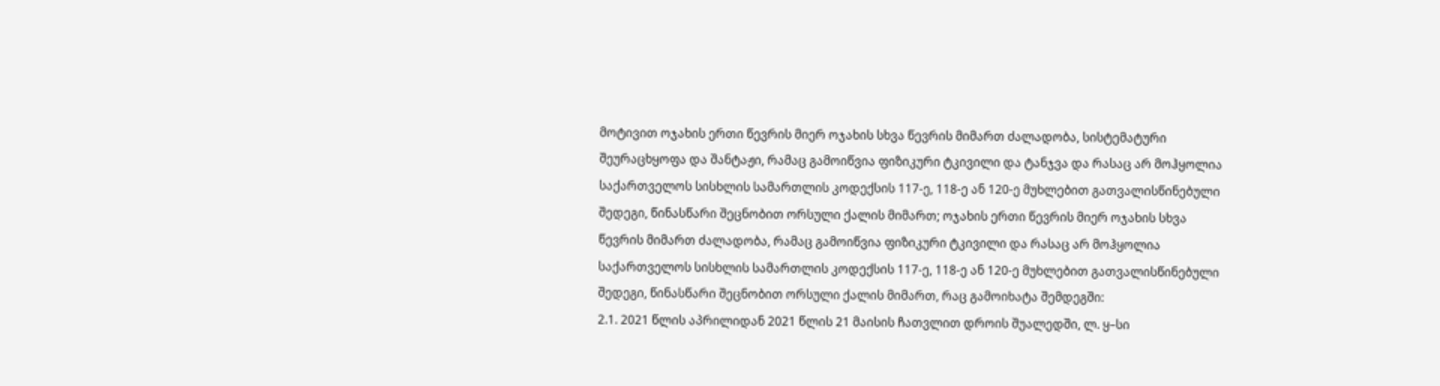მოტივით ოჯახის ერთი წევრის მიერ ოჯახის სხვა წევრის მიმართ ძალადობა, სისტემატური შეურაცხყოფა და შანტაჟი, რამაც გამოიწვია ფიზიკური ტკივილი და ტანჯვა და რასაც არ მოჰყოლია საქართველოს სისხლის სამართლის კოდექსის 117-ე, 118-ე ან 120-ე მუხლებით გათვალისწინებული შედეგი, წინასწარი შეცნობით ორსული ქალის მიმართ; ოჯახის ერთი წევრის მიერ ოჯახის სხვა წევრის მიმართ ძალადობა, რამაც გამოიწვია ფიზიკური ტკივილი და რასაც არ მოჰყოლია საქართველოს სისხლის სამართლის კოდექსის 117-ე, 118-ე ან 120-ე მუხლებით გათვალისწინებული შედეგი, წინასწარი შეცნობით ორსული ქალის მიმართ, რაც გამოიხატა შემდეგში:
2.1. 2021 წლის აპრილიდან 2021 წლის 21 მაისის ჩათვლით დროის შუალედში, ლ. ყ–სი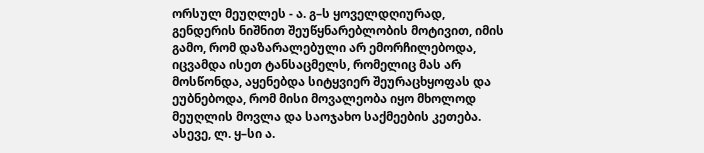ორსულ მეუღლეს - ა. გ–ს ყოველდღიურად, გენდერის ნიშნით შეუწყნარებლობის მოტივით, იმის გამო, რომ დაზარალებული არ ემორჩილებოდა, იცვამდა ისეთ ტანსაცმელს, რომელიც მას არ მოსწონდა, აყენებდა სიტყვიერ შეურაცხყოფას და ეუბნებოდა, რომ მისი მოვალეობა იყო მხოლოდ მეუღლის მოვლა და საოჯახო საქმეების კეთება. ასევე, ლ. ყ–სი ა.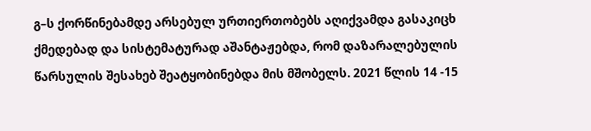გ–ს ქორწინებამდე არსებულ ურთიერთობებს აღიქვამდა გასაკიცხ ქმედებად და სისტემატურად აშანტაჟებდა, რომ დაზარალებულის წარსულის შესახებ შეატყობინებდა მის მშობელს. 2021 წლის 14 -15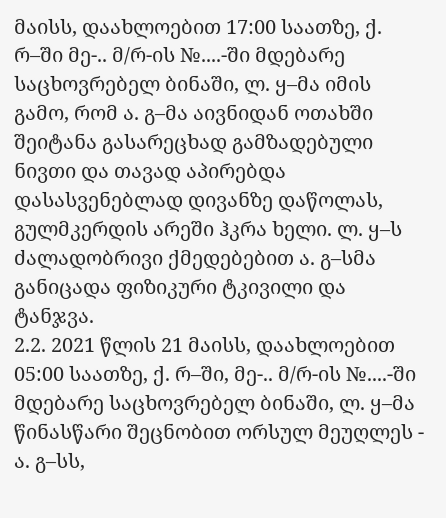მაისს, დაახლოებით 17:00 საათზე, ქ. რ–ში მე-.. მ/რ-ის №....-ში მდებარე საცხოვრებელ ბინაში, ლ. ყ–მა იმის გამო, რომ ა. გ–მა აივნიდან ოთახში შეიტანა გასარეცხად გამზადებული ნივთი და თავად აპირებდა დასასვენებლად დივანზე დაწოლას, გულმკერდის არეში ჰკრა ხელი. ლ. ყ–ს ძალადობრივი ქმედებებით ა. გ–სმა განიცადა ფიზიკური ტკივილი და ტანჯვა.
2.2. 2021 წლის 21 მაისს, დაახლოებით 05:00 საათზე, ქ. რ–ში, მე-.. მ/რ-ის №....-ში მდებარე საცხოვრებელ ბინაში, ლ. ყ–მა წინასწარი შეცნობით ორსულ მეუღლეს - ა. გ–სს,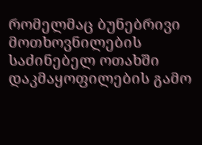რომელმაც ბუნებრივი მოთხოვნილების საძინებელ ოთახში დაკმაყოფილების გამო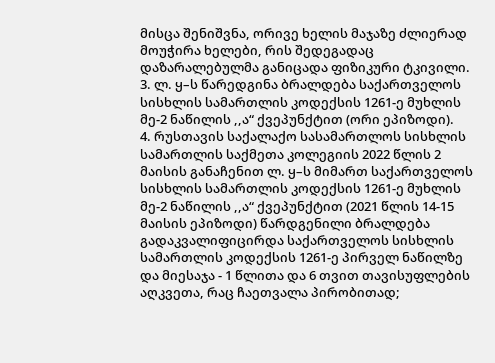მისცა შენიშვნა, ორივე ხელის მაჯაზე ძლიერად მოუჭირა ხელები, რის შედეგადაც დაზარალებულმა განიცადა ფიზიკური ტკივილი.
3. ლ. ყ–ს წარედგინა ბრალდება საქართველოს სისხლის სამართლის კოდექსის 1261-ე მუხლის მე-2 ნაწილის ,,ა“ ქვეპუნქტით (ორი ეპიზოდი).
4. რუსთავის საქალაქო სასამართლოს სისხლის სამართლის საქმეთა კოლეგიის 2022 წლის 2 მაისის განაჩენით ლ. ყ–ს მიმართ საქართველოს სისხლის სამართლის კოდექსის 1261-ე მუხლის მე-2 ნაწილის ,,ა“ ქვეპუნქტით (2021 წლის 14-15 მაისის ეპიზოდი) წარდგენილი ბრალდება გადაკვალიფიცირდა საქართველოს სისხლის სამართლის კოდექსის 1261-ე პირველ ნაწილზე და მიესაჯა - 1 წლითა და 6 თვით თავისუფლების აღკვეთა, რაც ჩაეთვალა პირობითად;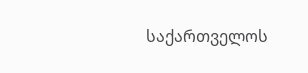საქართველოს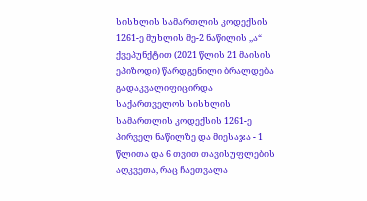სისხლის სამართლის კოდექსის 1261-ე მუხლის მე-2 ნაწილის ,,ა“ ქვეპუნქტით (2021 წლის 21 მაისის ეპიზოდი) წარდგენილი ბრალდება გადაკვალიფიცირდა საქართველოს სისხლის სამართლის კოდექსის 1261-ე პირველ ნაწილზე და მიესაჯა - 1 წლითა და 6 თვით თავისუფლების აღკვეთა, რაც ჩაეთვალა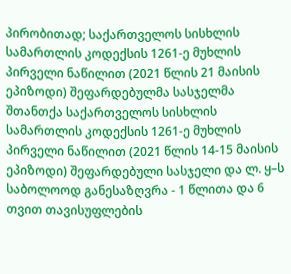პირობითად; საქართველოს სისხლის სამართლის კოდექსის 1261-ე მუხლის პირველი ნაწილით (2021 წლის 21 მაისის ეპიზოდი) შეფარდებულმა სასჯელმა შთანთქა საქართველოს სისხლის სამართლის კოდექსის 1261-ე მუხლის პირველი ნაწილით (2021 წლის 14-15 მაისის ეპიზოდი) შეფარდებული სასჯელი და ლ. ყ–ს საბოლოოდ განესაზღვრა - 1 წლითა და 6 თვით თავისუფლების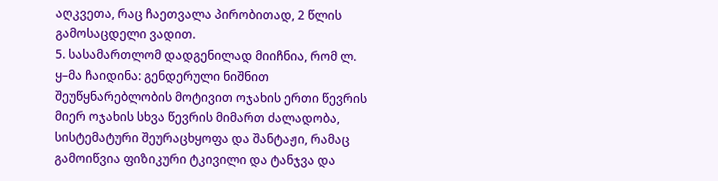აღკვეთა, რაც ჩაეთვალა პირობითად, 2 წლის გამოსაცდელი ვადით.
5. სასამართლომ დადგენილად მიიჩნია, რომ ლ. ყ–მა ჩაიდინა: გენდერული ნიშნით შეუწყნარებლობის მოტივით ოჯახის ერთი წევრის მიერ ოჯახის სხვა წევრის მიმართ ძალადობა, სისტემატური შეურაცხყოფა და შანტაჟი, რამაც გამოიწვია ფიზიკური ტკივილი და ტანჯვა და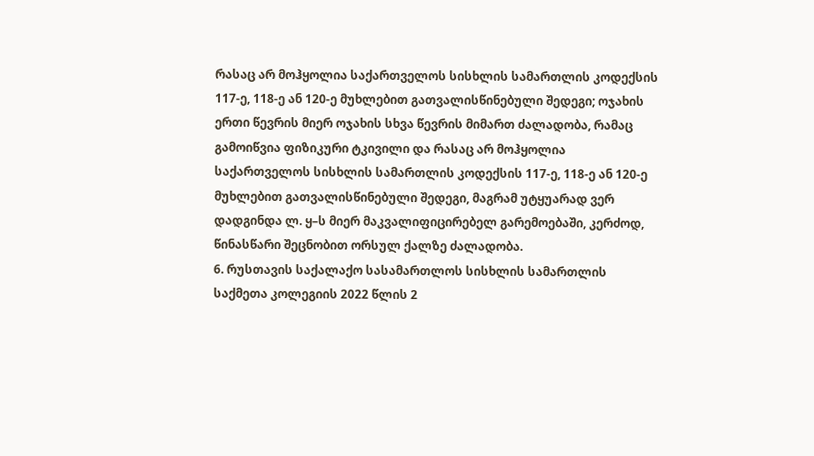რასაც არ მოჰყოლია საქართველოს სისხლის სამართლის კოდექსის 117-ე, 118-ე ან 120-ე მუხლებით გათვალისწინებული შედეგი; ოჯახის ერთი წევრის მიერ ოჯახის სხვა წევრის მიმართ ძალადობა, რამაც გამოიწვია ფიზიკური ტკივილი და რასაც არ მოჰყოლია საქართველოს სისხლის სამართლის კოდექსის 117-ე, 118-ე ან 120-ე მუხლებით გათვალისწინებული შედეგი, მაგრამ უტყუარად ვერ დადგინდა ლ. ყ–ს მიერ მაკვალიფიცირებელ გარემოებაში, კერძოდ, წინასწარი შეცნობით ორსულ ქალზე ძალადობა.
6. რუსთავის საქალაქო სასამართლოს სისხლის სამართლის საქმეთა კოლეგიის 2022 წლის 2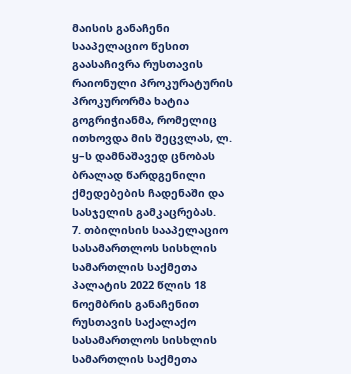მაისის განაჩენი სააპელაციო წესით გაასაჩივრა რუსთავის რაიონული პროკურატურის პროკურორმა ხატია გოგრიჭიანმა, რომელიც ითხოვდა მის შეცვლას, ლ. ყ–ს დამნაშავედ ცნობას ბრალად წარდგენილი ქმედებების ჩადენაში და სასჯელის გამკაცრებას.
7. თბილისის სააპელაციო სასამართლოს სისხლის სამართლის საქმეთა პალატის 2022 წლის 18 ნოემბრის განაჩენით რუსთავის საქალაქო სასამართლოს სისხლის სამართლის საქმეთა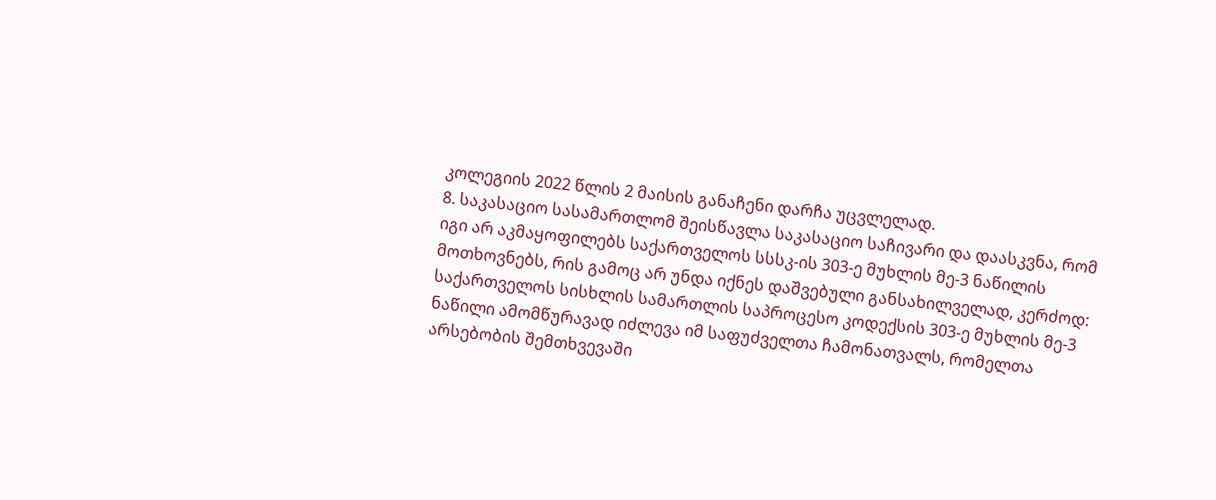კოლეგიის 2022 წლის 2 მაისის განაჩენი დარჩა უცვლელად.
8. საკასაციო სასამართლომ შეისწავლა საკასაციო საჩივარი და დაასკვნა, რომ იგი არ აკმაყოფილებს საქართველოს სსსკ-ის 303-ე მუხლის მე-3 ნაწილის მოთხოვნებს, რის გამოც არ უნდა იქნეს დაშვებული განსახილველად, კერძოდ: საქართველოს სისხლის სამართლის საპროცესო კოდექსის 303-ე მუხლის მე-3 ნაწილი ამომწურავად იძლევა იმ საფუძველთა ჩამონათვალს, რომელთა არსებობის შემთხვევაში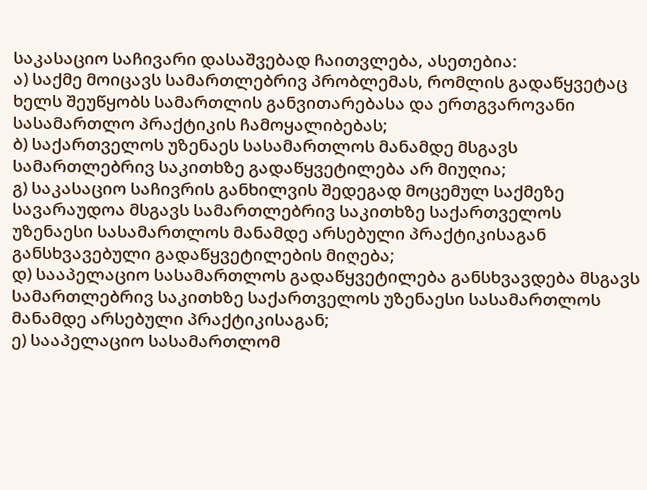საკასაციო საჩივარი დასაშვებად ჩაითვლება, ასეთებია:
ა) საქმე მოიცავს სამართლებრივ პრობლემას, რომლის გადაწყვეტაც ხელს შეუწყობს სამართლის განვითარებასა და ერთგვაროვანი სასამართლო პრაქტიკის ჩამოყალიბებას;
ბ) საქართველოს უზენაეს სასამართლოს მანამდე მსგავს სამართლებრივ საკითხზე გადაწყვეტილება არ მიუღია;
გ) საკასაციო საჩივრის განხილვის შედეგად მოცემულ საქმეზე სავარაუდოა მსგავს სამართლებრივ საკითხზე საქართველოს უზენაესი სასამართლოს მანამდე არსებული პრაქტიკისაგან განსხვავებული გადაწყვეტილების მიღება;
დ) სააპელაციო სასამართლოს გადაწყვეტილება განსხვავდება მსგავს სამართლებრივ საკითხზე საქართველოს უზენაესი სასამართლოს მანამდე არსებული პრაქტიკისაგან;
ე) სააპელაციო სასამართლომ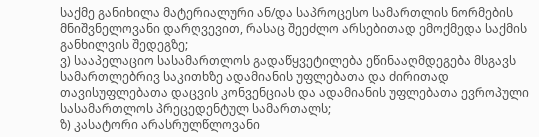საქმე განიხილა მატერიალური ან/და საპროცესო სამართლის ნორმების მნიშვნელოვანი დარღვევით, რასაც შეეძლო არსებითად ემოქმედა საქმის განხილვის შედეგზე;
ვ) სააპელაციო სასამართლოს გადაწყვეტილება ეწინააღმდეგება მსგავს სამართლებრივ საკითხზე ადამიანის უფლებათა და ძირითად თავისუფლებათა დაცვის კონვენციას და ადამიანის უფლებათა ევროპული სასამართლოს პრეცედენტულ სამართალს;
ზ) კასატორი არასრულწლოვანი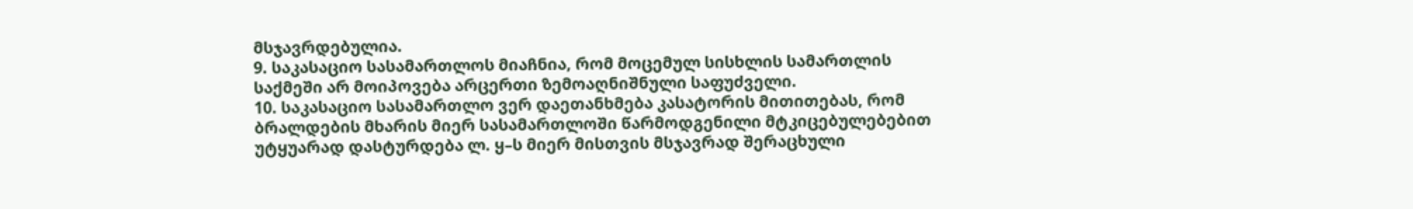მსჯავრდებულია.
9. საკასაციო სასამართლოს მიაჩნია, რომ მოცემულ სისხლის სამართლის საქმეში არ მოიპოვება არცერთი ზემოაღნიშნული საფუძველი.
10. საკასაციო სასამართლო ვერ დაეთანხმება კასატორის მითითებას, რომ ბრალდების მხარის მიერ სასამართლოში წარმოდგენილი მტკიცებულებებით უტყუარად დასტურდება ლ. ყ–ს მიერ მისთვის მსჯავრად შერაცხული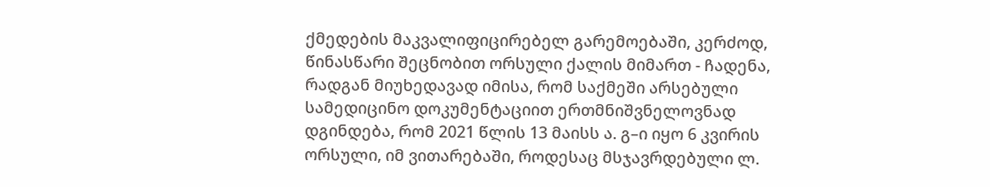ქმედების მაკვალიფიცირებელ გარემოებაში, კერძოდ, წინასწარი შეცნობით ორსული ქალის მიმართ - ჩადენა, რადგან მიუხედავად იმისა, რომ საქმეში არსებული სამედიცინო დოკუმენტაციით ერთმნიშვნელოვნად დგინდება, რომ 2021 წლის 13 მაისს ა. გ–ი იყო 6 კვირის ორსული, იმ ვითარებაში, როდესაც მსჯავრდებული ლ.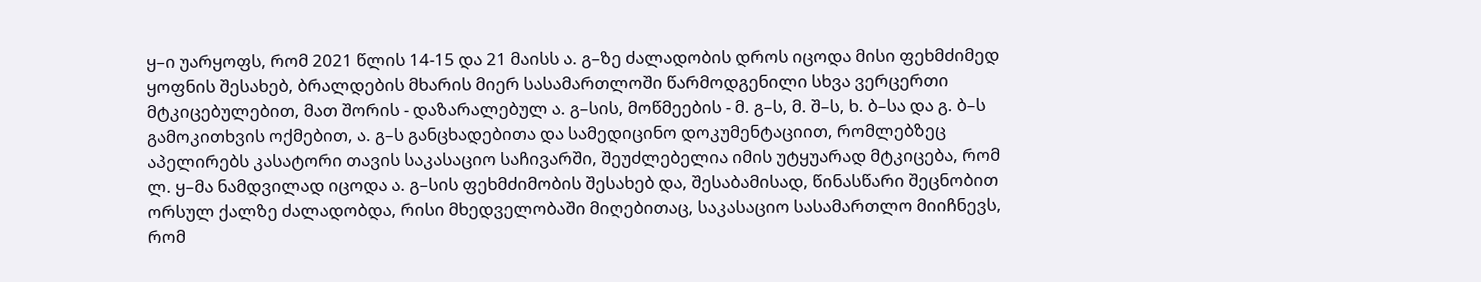ყ–ი უარყოფს, რომ 2021 წლის 14-15 და 21 მაისს ა. გ–ზე ძალადობის დროს იცოდა მისი ფეხმძიმედ ყოფნის შესახებ, ბრალდების მხარის მიერ სასამართლოში წარმოდგენილი სხვა ვერცერთი მტკიცებულებით, მათ შორის - დაზარალებულ ა. გ–სის, მოწმეების - მ. გ–ს, მ. შ–ს, ხ. ბ–სა და გ. ბ–ს გამოკითხვის ოქმებით, ა. გ–ს განცხადებითა და სამედიცინო დოკუმენტაციით, რომლებზეც აპელირებს კასატორი თავის საკასაციო საჩივარში, შეუძლებელია იმის უტყუარად მტკიცება, რომ ლ. ყ–მა ნამდვილად იცოდა ა. გ–სის ფეხმძიმობის შესახებ და, შესაბამისად, წინასწარი შეცნობით ორსულ ქალზე ძალადობდა, რისი მხედველობაში მიღებითაც, საკასაციო სასამართლო მიიჩნევს, რომ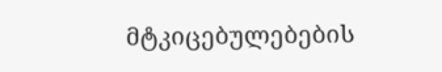მტკიცებულებების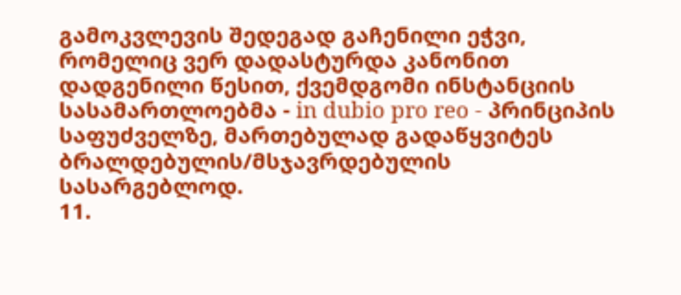გამოკვლევის შედეგად გაჩენილი ეჭვი, რომელიც ვერ დადასტურდა კანონით დადგენილი წესით, ქვემდგომი ინსტანციის სასამართლოებმა - in dubio pro reo - პრინციპის საფუძველზე, მართებულად გადაწყვიტეს ბრალდებულის/მსჯავრდებულის სასარგებლოდ.
11.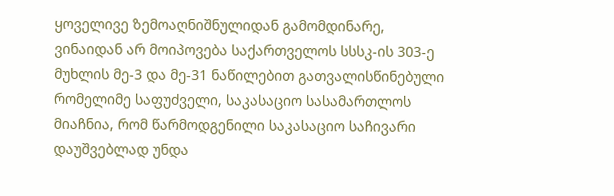ყოველივე ზემოაღნიშნულიდან გამომდინარე, ვინაიდან არ მოიპოვება საქართველოს სსსკ-ის 303-ე მუხლის მე-3 და მე-31 ნაწილებით გათვალისწინებული რომელიმე საფუძველი, საკასაციო სასამართლოს მიაჩნია, რომ წარმოდგენილი საკასაციო საჩივარი დაუშვებლად უნდა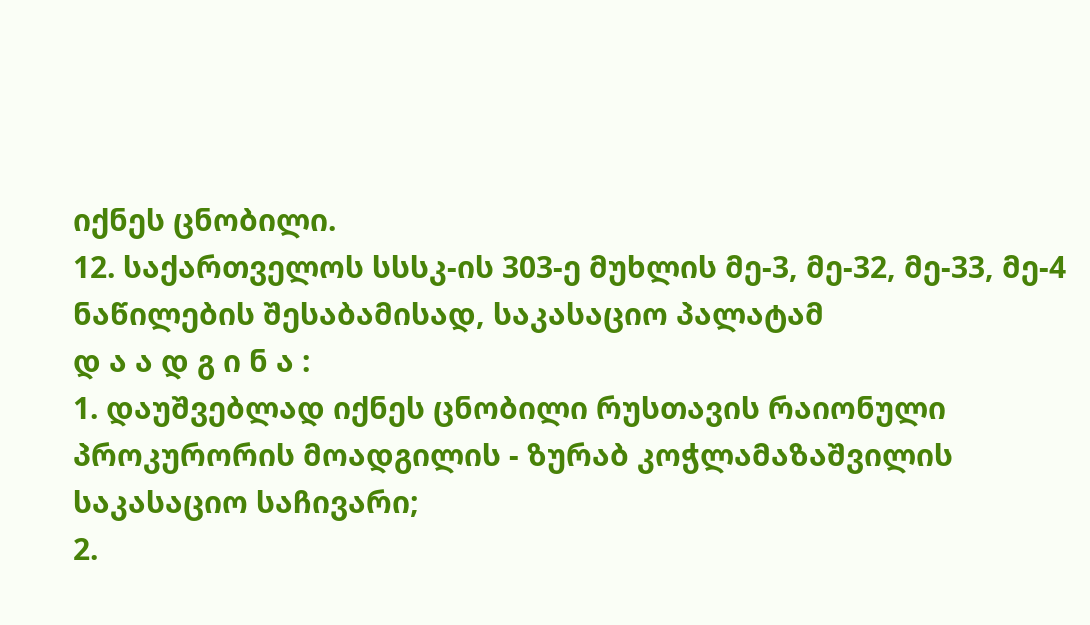იქნეს ცნობილი.
12. საქართველოს სსსკ-ის 303-ე მუხლის მე-3, მე-32, მე-33, მე-4 ნაწილების შესაბამისად, საკასაციო პალატამ
დ ა ა დ გ ი ნ ა :
1. დაუშვებლად იქნეს ცნობილი რუსთავის რაიონული პროკურორის მოადგილის - ზურაბ კოჭლამაზაშვილის საკასაციო საჩივარი;
2.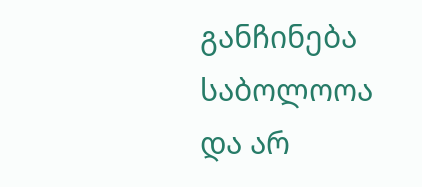განჩინება საბოლოოა და არ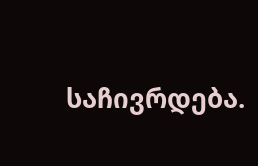საჩივრდება.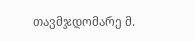თავმჯდომარე მ.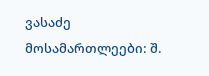ვასაძე
მოსამართლეები: შ.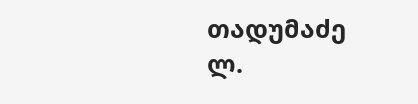თადუმაძე
ლ.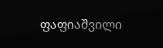ფაფიაშვილი